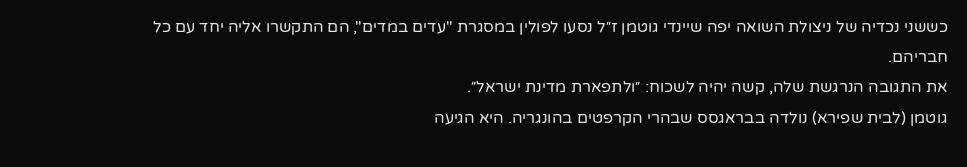כששני נכדיה של ניצולת השואה יפה שיינדי גוטמן ז״ל נסעו לפולין במסגרת "עדים במדים", הם התקשרו אליה יחד עם כל חבריהם.
את התגובה הנרגשת שלה, קשה יהיה לשכוח: ״ולתפארת מדינת ישראל״.
גוטמן (לבית שפירא) נולדה בבראגסס שבהרי הקרפטים בהונגריה. היא הגיעה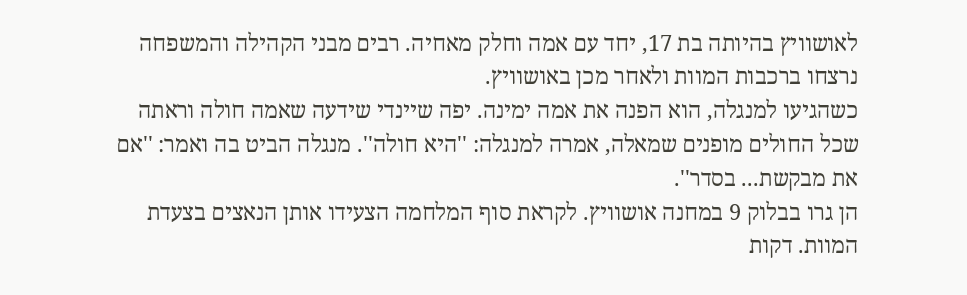לאושוויץ בהיותה בת 17, יחד עם אמה וחלק מאחיה. רבים מבני הקהילה והמשפחה נרצחו ברכבות המוות ולאחר מכן באושוויץ.
כשהגיעו למנגלה, הוא הפנה את אמה ימינה. יפה שיינדי שידעה שאמה חולה וראתה שכל החולים מופנים שמאלה, אמרה למנגלה: ''היא חולה''. מנגלה הביט בה ואמר: ''אם את מבקשת... בסדר''.
הן גרו בבלוק 9 במחנה אושוויץ. לקראת סוף המלחמה הצעידו אותן הנאצים בצעדת המוות. דקות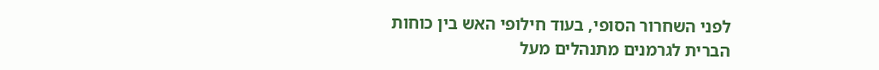לפני השחרור הסופי, בעוד חילופי האש בין כוחות הברית לגרמנים מתנהלים מעל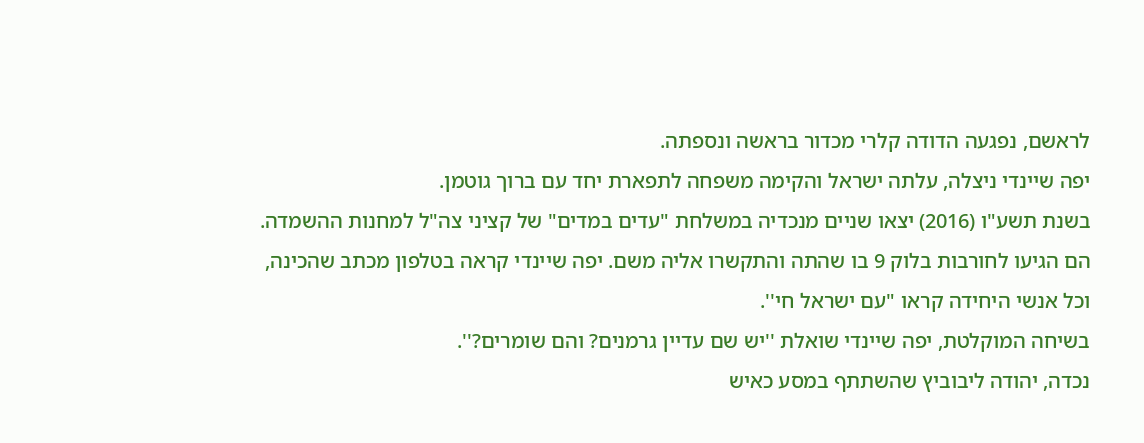לראשם, נפגעה הדודה קלרי מכדור בראשה ונספתה.
יפה שיינדי ניצלה, עלתה ישראל והקימה משפחה לתפארת יחד עם ברוך גוטמן.
בשנת תשע"ו (2016) יצאו שניים מנכדיה במשלחת "עדים במדים" של קציני צה"ל למחנות ההשמדה. הם הגיעו לחורבות בלוק 9 בו שהתה והתקשרו אליה משם. יפה שיינדי קראה בטלפון מכתב שהכינה, וכל אנשי היחידה קראו "עם ישראל חי''.
בשיחה המוקלטת, יפה שיינדי שואלת ''יש שם עדיין גרמנים? והם שומרים?''.
נכדה, יהודה ליבוביץ שהשתתף במסע כאיש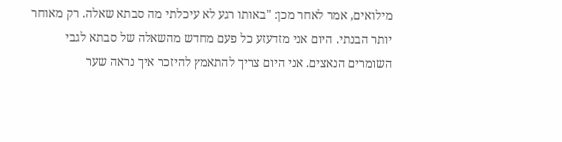מילואים, אמר לאחר מכן: "באותו רגע לא עיכלתי מה סבתא שאלה. רק מאוחר יותר הבנתי. היום אני מזדעזע כל פעם מחדש מהשאלה של סבתא לגבי השומרים הנאצים. אני היום צריך להתאמץ להיזכר איך נראה שער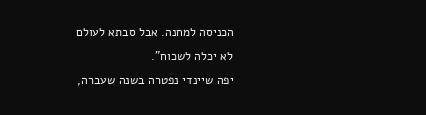הכניסה למחנה. אבל סבתא לעולם לא יכלה לשכוח".
יפה שיינדי נפטרה בשנה שעברה,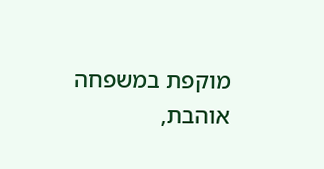מוקפת במשפחה אוהבת,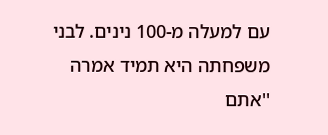עם למעלה מ-100 נינים. לבני משפחתה היא תמיד אמרה ''אתם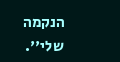הנקמה שלי''.